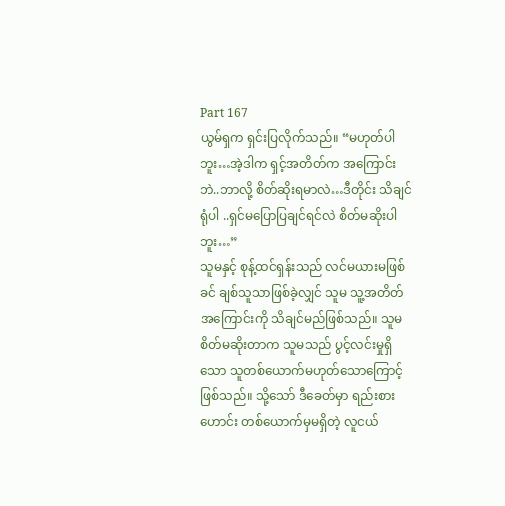Part 167
ယွမ်ရှက ရှင်းပြလိုက်သည်။ “မဟုတ်ပါဘူး…အဲ့ဒါက ရှင့်အတိတ်က အကြောင်းဘဲ..ဘာလို့ စိတ်ဆိုးရမာလဲ…ဒီတိုင်း သိချင်ရုံပါ ..ရှင်မပြောပြချင်ရင်လဲ စိတ်မဆိုးပါဘူး…”
သူမနှင့် စုန့်ထင်ရှန်းသည် လင်မယားမဖြစ်ခင် ချစ်သူသာဖြစ်ခဲ့လျှင် သူမ သူ့အတိတ်အကြောင်းကို သိချင်မည်ဖြစ်သည်။ သူမ စိတ်မဆိုးတာက သူမသည် ပွင့်လင်းမှုရှိသော သူတစ်ယောက်မဟုတ်သောကြောင့် ဖြစ်သည်။ သို့သော် ဒီခေတ်မှာ ရည်းစားဟောင်း တစ်ယောက်မှမရှိတဲ့ လူငယ်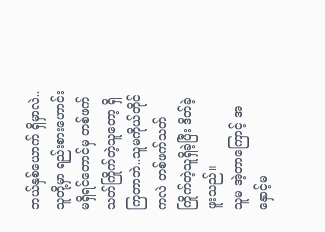ဘယ်နှစ်ယောက် ရှိမှာလဲ..သူတို့မှာ ရည်းစားဟောင်းမရှိရင်တောင်မှ တစ်ဖက်သတ်ကြိုက်တဲ့သူတော့ ရှိကြတာဘဲ..သူမကိုယ်တိုင်ကလဲ တစ်ဖက်သတ်ကြိုက်တဲ့သူရှိခဲ့ပြီး ဒိတ်ခဲ့ဖူးသည်။
သူမ အဲ့တာကြောင့် အနှောင့်မ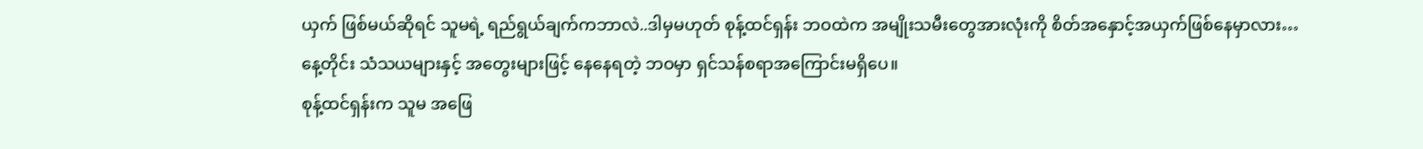ယှက် ဖြစ်မယ်ဆိုရင် သူမရဲ့ ရည်ရွယ်ချက်ကဘာလဲ..ဒါမှမဟုတ် စုန့်ထင်ရှန်း ဘဝထဲက အမျိုးသမီးတွေအားလုံးကို စိတ်အနှောင့်အယှက်ဖြစ်နေမှာလား…
နေ့တိုင်း သံသယများနှင့် အတွေးများဖြင့် နေနေရတဲ့ ဘဝမှာ ရှင်သန်စရာအကြောင်းမရှိပေ။
စုန့်ထင်ရှန်းက သူမ အဖြေ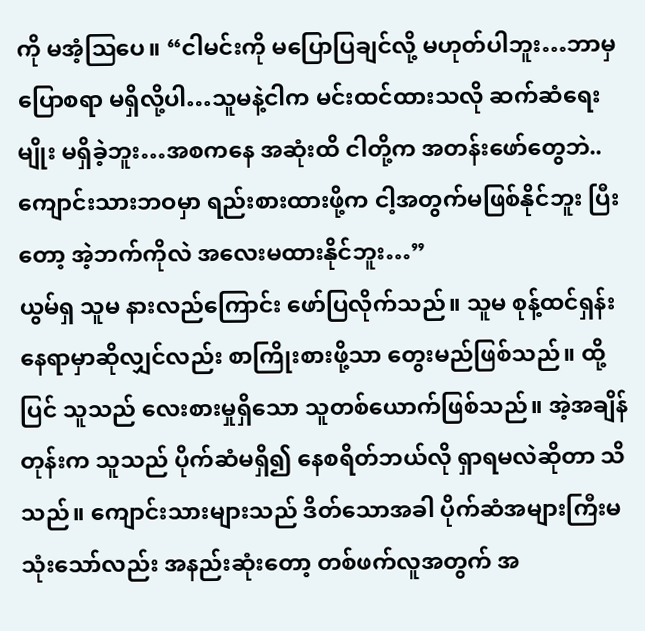ကို မအံ့ဩပေ။ “ငါမင်းကို မပြောပြချင်လို့ မဟုတ်ပါဘူး…ဘာမှပြောစရာ မရှိလို့ပါ…သူမနဲ့ငါက မင်းထင်ထားသလို ဆက်ဆံရေးမျိုး မရှိခဲ့ဘူး…အစကနေ အဆုံးထိ ငါတို့က အတန်းဖော်တွေဘဲ..ကျောင်းသားဘဝမှာ ရည်းစားထားဖို့က ငါ့အတွက်မဖြစ်နိုင်ဘူး ပြီးတော့ အဲ့ဘက်ကိုလဲ အလေးမထားနိုင်ဘူး…”
ယွမ်ရှ သူမ နားလည်ကြောင်း ဖော်ပြလိုက်သည်။ သူမ စုန့်ထင်ရှန်းနေရာမှာဆိုလျှင်လည်း စာကြိုးစားဖို့သာ တွေးမည်ဖြစ်သည်။ ထို့ပြင် သူသည် လေးစားမှုရှိသော သူတစ်ယောက်ဖြစ်သည်။ အဲ့အချိန်တုန်းက သူသည် ပိုက်ဆံမရှိ၍ နေစရိတ်ဘယ်လို ရှာရမလဲဆိုတာ သိသည်။ ကျောင်းသားများသည် ဒိတ်သောအခါ ပိုက်ဆံအများကြီးမသုံးသော်လည်း အနည်းဆုံးတော့ တစ်ဖက်လူအတွက် အ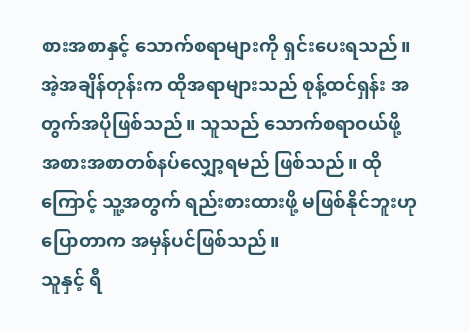စားအစာနှင့် သောက်စရာများကို ရှင်းပေးရသည်။ အဲ့အချိန်တုန်းက ထိုအရာများသည် စုန့်ထင်ရှန်း အတွက်အပိုဖြစ်သည်။ သူသည် သောက်စရာဝယ်ဖို့ အစားအစာတစ်နပ်လျှော့ရမည် ဖြစ်သည်။ ထိုကြောင့် သူ့အတွက် ရည်းစားထားဖို့ မဖြစ်နိုင်ဘူးဟု ပြောတာက အမှန်ပင်ဖြစ်သည်။
သူနှင့် ရီ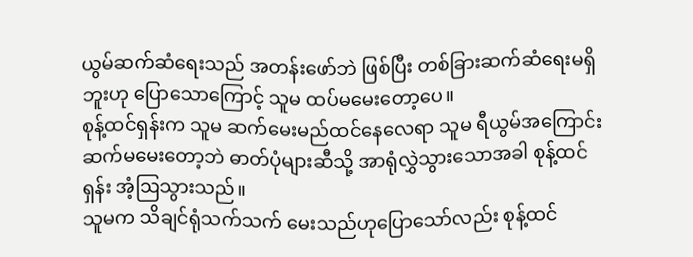ယွမ်ဆက်ဆံရေးသည် အတန်းဖော်ဘဲ ဖြစ်ပြီး တစ်ခြားဆက်ဆံရေးမရှိဘူးဟု ပြောသောကြောင့် သူမ ထပ်မမေးတော့ပေ။
စုန့်ထင်ရှန်းက သူမ ဆက်မေးမည်ထင်နေလေရာ သူမ ရီယွမ်အကြောင်း ဆက်မမေးတော့ဘဲ ဓာတ်ပုံများဆီသို့ အာရုံလွှဲသွားသောအခါ စုန့်ထင်ရှန်း အံ့ဩသွားသည်။
သူမက သိချင်ရုံသက်သက် မေးသည်ဟုပြောသော်လည်း စုန့်ထင်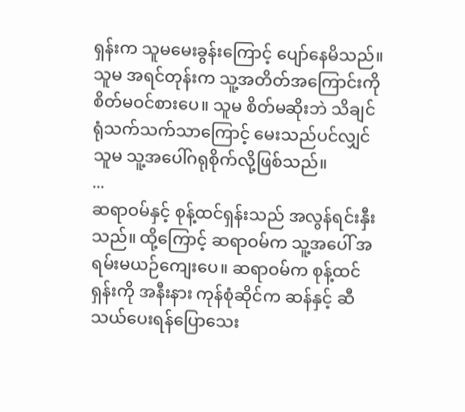ရှန်းက သူမမေးခွန်းကြောင့် ပျော်နေမိသည်။ သူမ အရင်တုန်းက သူ့အတိတ်အကြောင်းကို စိတ်မဝင်စားပေ။ သူမ စိတ်မဆိုးဘဲ သိချင်ရုံသက်သက်သာကြောင့် မေးသည်ပင်လျှင် သူမ သူ့အပေါ်ဂရုစိုက်လို့ဖြစ်သည်။
...
ဆရာဝမ်နှင့် စုန့်ထင်ရှန်းသည် အလွန်ရင်းနှီးသည်။ ထို့ကြောင့် ဆရာဝမ်က သူ့အပေါ် အရမ်းမယဉ်ကျေးပေ။ ဆရာဝမ်က စုန့်ထင်ရှန်းကို အနီးနား ကုန်စုံဆိုင်က ဆန်နှင့် ဆီ သယ်ပေးရန်ပြောသေး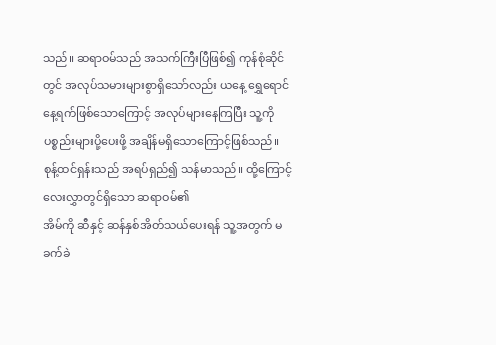သည်။ ဆရာဝမ်သည် အသက်ကြီးပြီဖြစ်၍ ကုန်စုံဆိုင်တွင် အလုပ်သမားများစွာရှိသော်လည်း ယနေ့ ရွှေရောင်နေ့ရက်ဖြစ်သောကြောင့် အလုပ်များနေကြပြီး သူ့ကို ပစ္စည်းများပို့ပေးဖို့ အချိန်မရှိသောကြောင့်ဖြစ်သည်။
စုန့်ထင်ရှန်းသည် အရပ်ရှည်၍ သန်မာသည်။ ထို့ကြောင့် လေးလွှာတွင်ရှိသော ဆရာဝမ်၏
အိမ်ကို ဆီနှင့် ဆန်နှစ်အိတ်သယ်ပေးရန် သူ့အတွက် မခက်ခဲ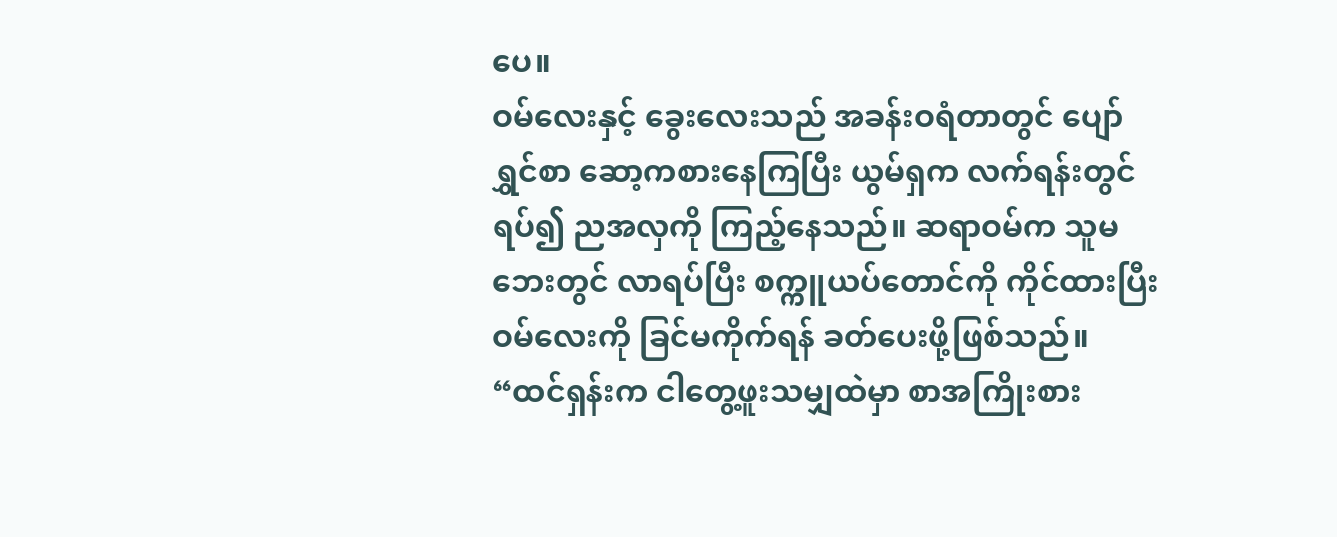ပေ။
ဝမ်လေးနှင့် ခွေးလေးသည် အခန်းဝရံတာတွင် ပျော်ရွှင်စာ ဆော့ကစားနေကြပြီး ယွမ်ရှက လက်ရန်းတွင် ရပ်၍ ညအလှကို ကြည့်နေသည်။ ဆရာဝမ်က သူမဘေးတွင် လာရပ်ပြီး စက္ကူယပ်တောင်ကို ကိုင်ထားပြီး ဝမ်လေးကို ခြင်မကိုက်ရန် ခတ်ပေးဖို့ဖြစ်သည်။
“ထင်ရှန်းက ငါတွေ့ဖူးသမျှထဲမှာ စာအကြိုးစား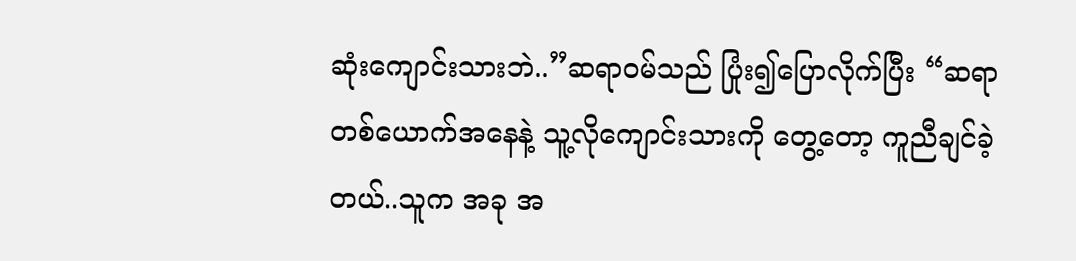ဆုံးကျောင်းသားဘဲ..”ဆရာဝမ်သည် ပြုံး၍ပြောလိုက်ပြီး “ဆရာတစ်ယောက်အနေနဲ့ သူ့လိုကျောင်းသားကို တွေ့တော့ ကူညီချင်ခဲ့တယ်..သူက အခု အ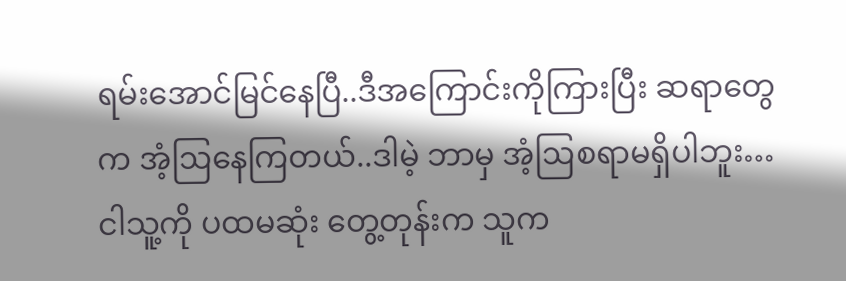ရမ်းအောင်မြင်နေပြီ..ဒီအကြောင်းကိုကြားပြီး ဆရာတွေက အံ့ဩနေကြတယ်..ဒါမဲ့ ဘာမှ အံ့ဩစရာမရှိပါဘူး…ငါသူ့ကို ပထမဆုံး တွေ့တုန်းက သူက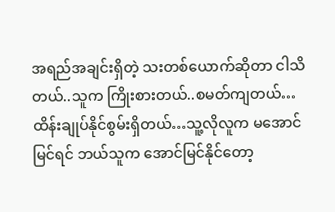အရည်အချင်းရှိတဲ့ သးတစ်ယောက်ဆိုတာ ငါသိတယ်..သူက ကြိုးစားတယ်..စမတ်ကျတယ်…ထိန်းချုပ်နိုင်စွမ်းရှိတယ်…သူ့လိုလူက မအောင်မြင်ရင် ဘယ်သူက အောင်မြင်နိုင်တော့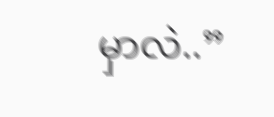မှာလဲ..”